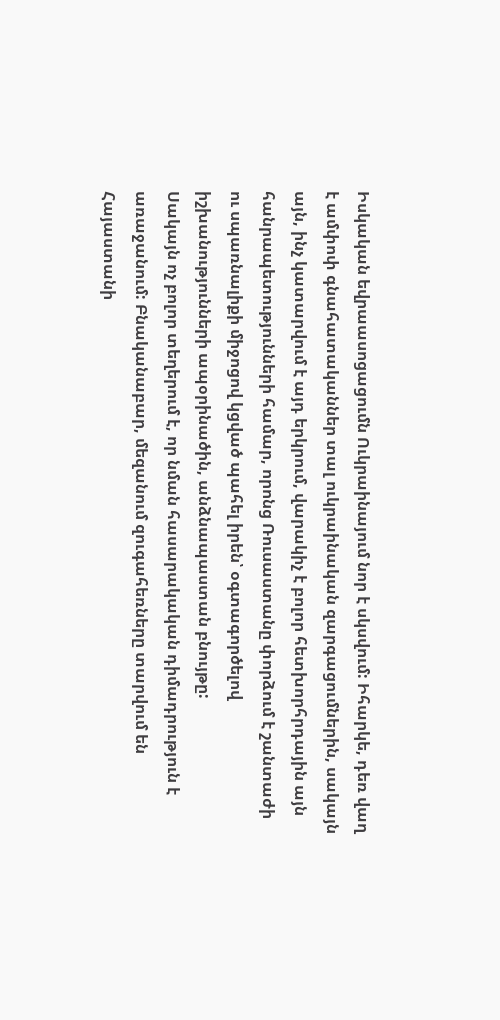Իսկական եվրաասոցացումն Ուկրաինայում նոր է սկսվում: Իհարկե, դեռ վաղ է ամփոփ գնահատականներ տալ ուկրաինական զարգացումներին, սակայն այն, ինչ կատարվում է այդ երկրում, վարակիչ է բոլոր հետխորհրդային այն հանրապետությունների համար, որոնց Ռուսաստանը փորձում է շանտաժի ու սպառնալիքի միջոցով կցված պահել իրեն՝ օգտագործելով իշխանությունների ապօրինածին, անձնապաստան բնույթը:
Սակայն ոչ բոլոր տեղերում է, որ նման հասարակական դիմադրություն է առաջանում: Բնականաբար, մեզանում զուգահեռները տարվում են Հայաստանի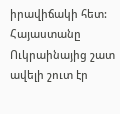իրավիճակի հետ: Հայաստանը Ուկրաինայից շատ ավելի շուտ էր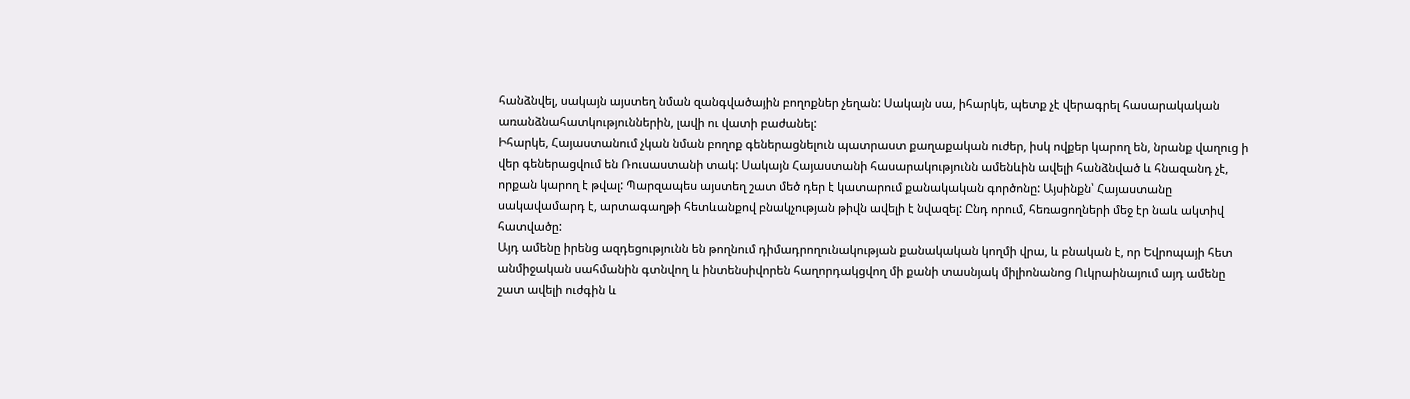հանձնվել, սակայն այստեղ նման զանգվածային բողոքներ չեղան: Սակայն սա, իհարկե, պետք չէ վերագրել հասարակական առանձնահատկություններին, լավի ու վատի բաժանել:
Իհարկե, Հայաստանում չկան նման բողոք գեներացնելուն պատրաստ քաղաքական ուժեր, իսկ ովքեր կարող են, նրանք վաղուց ի վեր գեներացվում են Ռուսաստանի տակ: Սակայն Հայաստանի հասարակությունն ամենևին ավելի հանձնված և հնազանդ չէ, որքան կարող է թվալ: Պարզապես այստեղ շատ մեծ դեր է կատարում քանակական գործոնը: Այսինքն՝ Հայաստանը սակավամարդ է, արտագաղթի հետևանքով բնակչության թիվն ավելի է նվազել: Ընդ որում, հեռացողների մեջ էր նաև ակտիվ հատվածը:
Այդ ամենը իրենց ազդեցությունն են թողնում դիմադրողունակության քանակական կողմի վրա, և բնական է, որ Եվրոպայի հետ անմիջական սահմանին գտնվող և ինտենսիվորեն հաղորդակցվող մի քանի տասնյակ միլիոնանոց Ուկրաինայում այդ ամենը շատ ավելի ուժգին և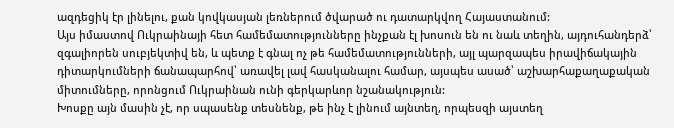ազդեցիկ էր լինելու, քան կովկասյան լեռներում ծվարած ու դատարկվող Հայաստանում:
Այս իմաստով Ուկրաինայի հետ համեմատությունները ինչքան էլ խոսուն են ու նաև տեղին, այդուհանդերձ՝ զգալիորեն սուբյեկտիվ են, և պետք է գնալ ոչ թե համեմատությունների, այլ պարզապես իրավիճակային դիտարկումների ճանապարհով՝ առավել լավ հասկանալու համար, այսպես ասած՝ աշխարհաքաղաքական միտումները, որոնցում Ուկրաինան ունի գերկարևոր նշանակություն:
Խոսքը այն մասին չէ, որ սպասենք տեսնենք, թե ինչ է լինում այնտեղ, որպեսզի այստեղ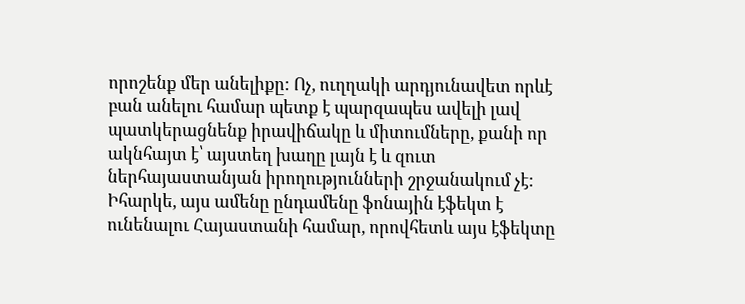որոշենք մեր անելիքը: Ոչ, ուղղակի արդյունավետ որևէ բան անելու համար պետք է պարզապես ավելի լավ պատկերացնենք իրավիճակը և միտումները, քանի որ ակնհայտ է՝ այստեղ խաղը լայն է և զուտ ներհայաստանյան իրողությունների շրջանակում չէ:
Իհարկե, այս ամենը ընդամենը ֆոնային էֆեկտ է ունենալու Հայաստանի համար, որովհետև այս էֆեկտը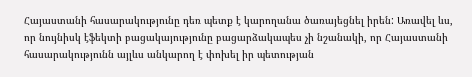Հայաստանի հասարակությունը դեռ պետք է կարողանա ծառայեցնել իրեն: Առավել ևս, որ նույնիսկ էֆեկտի բացակայությունը բացարձակապես չի նշանակի, որ Հայաստանի հասարակությունն այլևս անկարող է փոխել իր պետության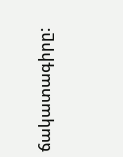ճակատագիրը: